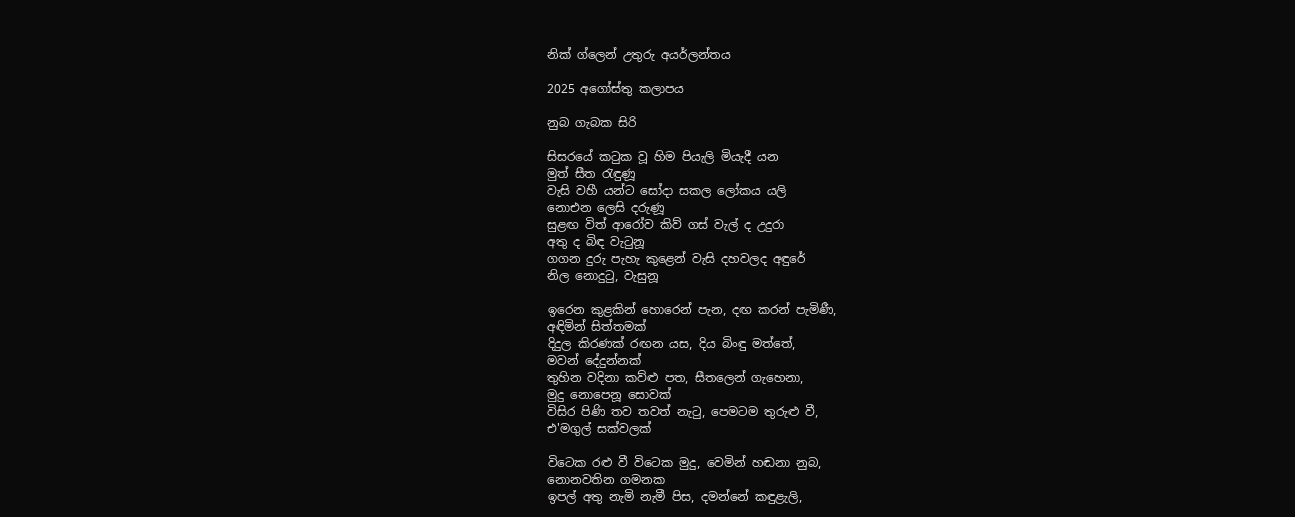නික් ග්ලෙන් උතුරු අයර්ලන්තය

2025 අගෝස්තු කලාපය

නුබ ගැබක සිරි

සිසරයේ කටුක වූ හිම පියැලි මියැදී යන
මුත් සීත රැඳුණූ
වැසි වහී යන්ට සෝදා සකල ලෝකය යලි
නොඑන ලෙසි දරුණූ
සුළඟ විත් ආරෝව කිව් ගස් වැල් ද උදුරා
අතු ද බිඳ වැටුනූ
ගගන දුරු පැහැ කුළෙන් වැසි දහවලද අඳුරේ
නිල නොදුටු, වැසුනූ

ඉරෙන කුළකින් හොරෙන් පැන, දඟ කරන් පැමිණී,
අඳිමින් සිත්තමක්
දිදුල කිරණක් රඟන යස, දිය බිංඳු මත්තේ,
මවන් දේදුන්නක්
තුහින වදිනා කව්ළු පත, සීතලෙන් ගැහෙනා,
මුදු නොපෙනූ සොවක්
විසිර පිණි තව තවත් නැටු, පෙමටම තුරුළු වී,
එ'මගුල් සක්වලක්

විටෙක රළු වී විටෙක මුදු, වෙමින් හඬනා නුබ,
නොනවතින ගමනක
ඉපල් අතු නැමි නැමී පිස, දමන්නේ කඳුළැලි,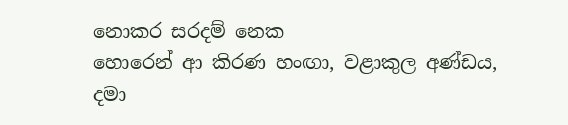නොකර සරදම් නෙක
හොරෙන් ආ කිරණ හංඟා, වළාකුල අණ්ඩය,
දමා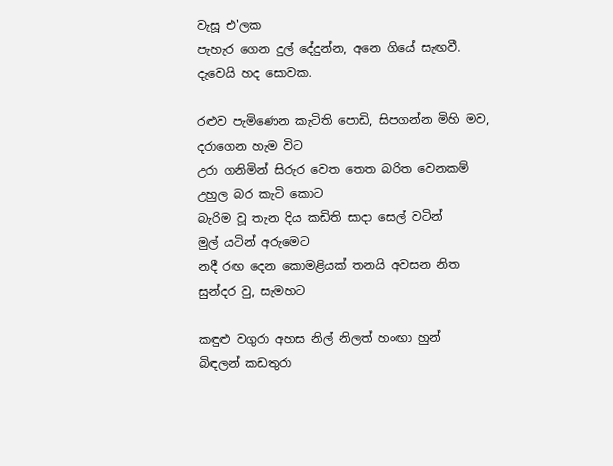වැසූ එ'ලක
පැහැර ගෙන දුල් දේදුන්න, අනෙ ගියේ සැඟවී.
දැවෙයි හද සොවක.

රළුව පැමිණෙන කැටිති පොඩි, සිපගන්න මිහි මව,
දරාගෙන හැම විට
උරා ගනිමින් සිරුර වෙත තෙත බරිත වෙනකම්
උහුල බර කැටි කොට
බැරිම වූ තැන දිය කඩිති සාදා සෙල් වටින්
මුල් යටින් අරුමෙට
නදී රඟ දෙන කොමළියක් තනයි අවසන නිත
සුන්දර වු, සැමහට

කඳුළු වගුරා අහස නිල් නිලත් හංඟා හුන්
බිඳලන් කඩතුරා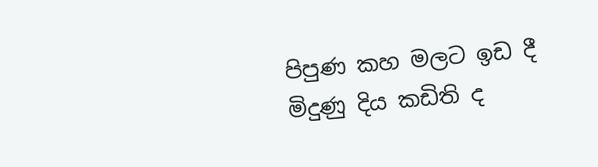පිපුණ කහ මලට ඉඩ දී මිදුණු දිය කඩිති ද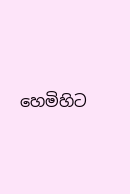හෙමිහිට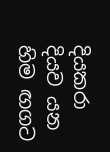දියකරා
දියව යන හිම ඟගට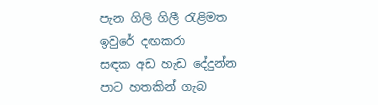පැන ගිලි ගිලී රැළිමත
ඉවුරේ දඟකරා
සඳක අඩ හැඩ දේදුන්න පාට හතකින් ගැබ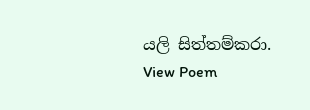යලි සිත්තම්කරා.
View Poem